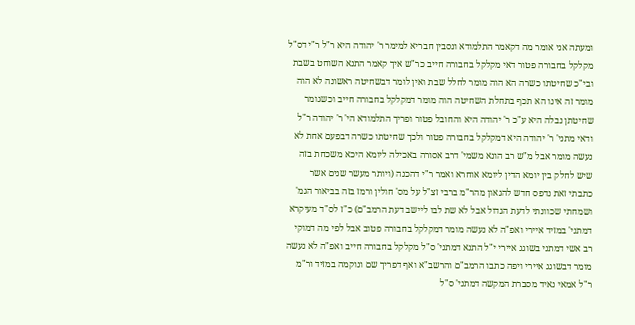ומעתה אני אומר מה דקאמר התלמודא ונסבין חבריא למימר ר' יהודה היא ר"ל ר"י דס"ל מקלקל בחבורה פטור דאי מקלקל בחבורה חייב כר"ש איך קאמר התנא השוחט בשבת ובי"כ שחיטתו כשרה הא הוה מומר לחלל שבת ואין לומר דבשחיטה ראשונה לא הוה מומר זה אינו הא תכף בתחלת השחיטה הוה מומר דמקלקל בחבורה חייב וכשגומר שחיטתן נבלה היא ע"כ ר' יהודה היא והחובל פטור ופריך התלמודא הי' ר' יהודה ר"ל ודאי מתני' ר' יהודה היא דמקלקל בחבורה פטור ולכך שחיטתו כשרה דבפעם אחת לא נעשה מומר אבל מ"ש רב הונא משמי' דרב אסורה באכילה ליומא היכא משכחת בזה שיש לחלק בין יומא הדין ליומא אוחרא ואמר ר"י דהכנה (ויותר מעשר שנים אשר כתבתי זאת נדפס חדש להגאון מהר"מ ברבי זצ"ל על מס' חולין ורמז בזה בביאור הגמ' ושמחתי שכוונתי לדעת הגדול אבל לא שת לבו ליישב דעת הרמב"ם) כ"ז לס"ד מעיקרא דמתני' במזיד איירי ואפ"ה לא נעשה מומר דמקלקל בחבורה פטוב אבל לפי מה דמוקי רב אשי דמתני בשוגג איירי י"ל התנא דמתני' ס"ל מקלקל בחבורה חייב ואפ"ה לא נעשה מומר דבשוגג איירי ויפה כתבו הרמב"ם והרשב"א ואף דפריך שם ונוקמה במזיד ור"מ ר"ל אמאי נאיד מסברת המקשה דמתני' ס"ל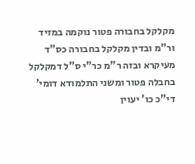מקלקל בחבורה פטור נוקמה במזיד ור"מ ובדין מקלקל בחבורה כס"ד מעיקרא ובזה ר"מ כר"י ס"ל דמקלקל בחבלה פטור ומשני התלמודא דומי' די"כ כו' יעוין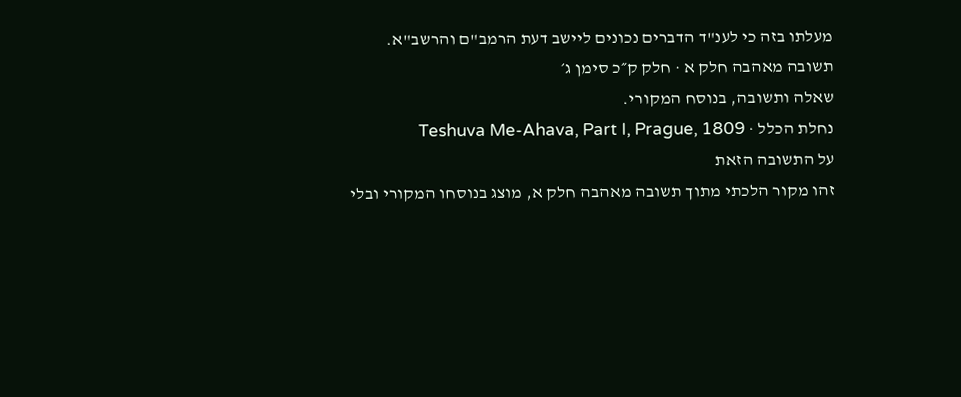מעלתו בזה כי לענ"ד הדברים נכונים ליישב דעת הרמב"ם והרשב"א.
תשובה מאהבה חלק א · חלק ק״כ סימן ג׳
שאלה ותשובה, בנוסח המקורי.
נחלת הכלל · Teshuva Me-Ahava, Part I, Prague, 1809
על התשובה הזאת
זהו מקור הלכתי מתוך תשובה מאהבה חלק א, מוצג בנוסחו המקורי ובלי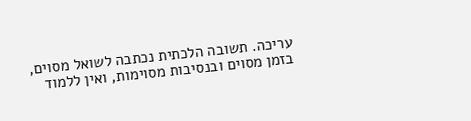עריכה. תשובה הלכתית נכתבה לשואל מסוים, בזמן מסוים ובנסיבות מסוימות, ואין ללמוד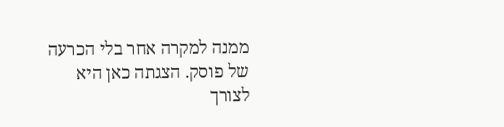ממנה למקרה אחר בלי הכרעה של פוסק. הצגתה כאן היא לצורך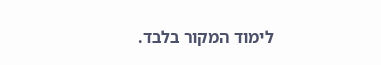לימוד המקור בלבד.